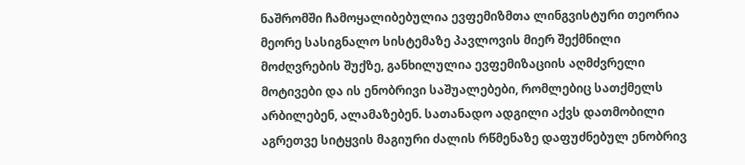ნაშრომში ჩამოყალიბებულია ევფემიზმთა ლინგვისტური თეორია მეორე სასიგნალო სისტემაზე პავლოვის მიერ შექმნილი მოძღვრების შუქზე, განხილულია ევფემიზაციის აღმძვრელი მოტივები და ის ენობრივი საშუალებები, რომლებიც სათქმელს არბილებენ, ალამაზებენ. სათანადო ადგილი აქვს დათმობილი აგრეთვე სიტყვის მაგიური ძალის რწმენაზე დაფუძნებულ ენობრივ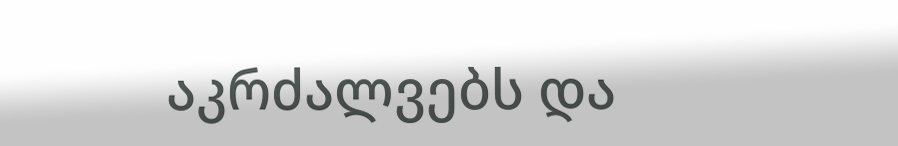აკრძალვებს და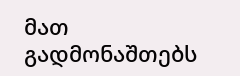მათ გადმონაშთებს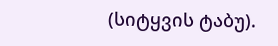(სიტყვის ტაბუ).